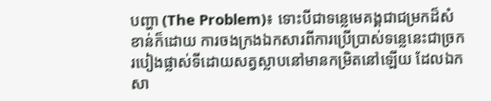បញ្ហា (The Problem)៖ ទោះបីជាទន្លេមេគង្គជាជម្រកដ៏សំខាន់ក៏ដោយ ការចងក្រងឯកសារពីការប្រើប្រាស់ទន្លេនេះជាច្រករបៀងផ្លាស់ទីដោយសត្វស្លាបនៅមានកម្រិតនៅឡើយ ដែលឯកសា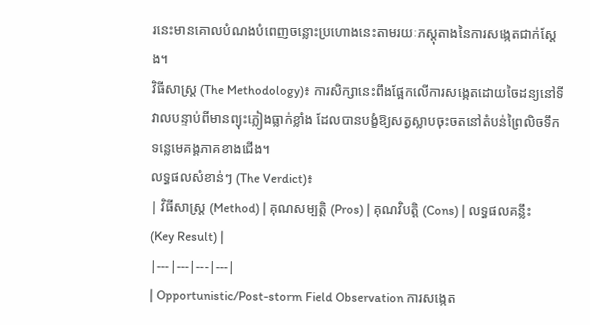រនេះមានគោលបំណងបំពេញចន្លោះប្រហោងនេះតាមរយៈភស្តុតាងនៃការសង្កេតជាក់ស្តែង។
វិធីសាស្ត្រ (The Methodology)៖ ការសិក្សានេះពឹងផ្អែកលើការសង្កេតដោយចៃដន្យនៅទីវាលបន្ទាប់ពីមានព្យុះភ្លៀងធ្លាក់ខ្លាំង ដែលបានបង្ខំឱ្យសត្វស្លាបចុះចតនៅតំបន់ព្រៃលិចទឹកទន្លេមេគង្គភាគខាងជើង។
លទ្ធផលសំខាន់ៗ (The Verdict)៖
| វិធីសាស្ត្រ (Method) | គុណសម្បត្តិ (Pros) | គុណវិបត្តិ (Cons) | លទ្ធផលគន្លឹះ (Key Result) |
|---|---|---|---|
| Opportunistic/Post-storm Field Observation ការសង្កេត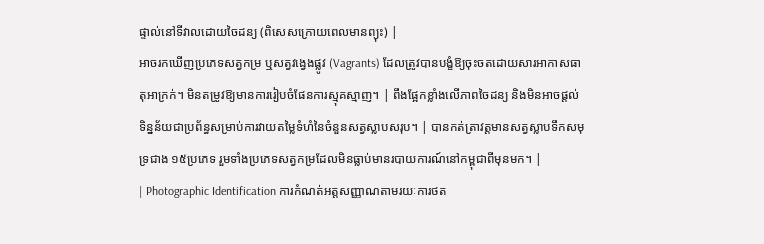ផ្ទាល់នៅទីវាលដោយចៃដន្យ (ពិសេសក្រោយពេលមានព្យុះ) |
អាចរកឃើញប្រភេទសត្វកម្រ ឬសត្វវង្វេងផ្លូវ (Vagrants) ដែលត្រូវបានបង្ខំឱ្យចុះចតដោយសារអាកាសធាតុអាក្រក់។ មិនតម្រូវឱ្យមានការរៀបចំផែនការស្មុគស្មាញ។ | ពឹងផ្អែកខ្លាំងលើភាពចៃដន្យ និងមិនអាចផ្តល់ទិន្នន័យជាប្រព័ន្ធសម្រាប់ការវាយតម្លៃទំហំនៃចំនួនសត្វស្លាបសរុប។ | បានកត់ត្រាវត្តមានសត្វស្លាបទឹកសមុទ្រជាង ១៥ប្រភេទ រួមទាំងប្រភេទសត្វកម្រដែលមិនធ្លាប់មានរបាយការណ៍នៅកម្ពុជាពីមុនមក។ |
| Photographic Identification ការកំណត់អត្តសញ្ញាណតាមរយៈការថត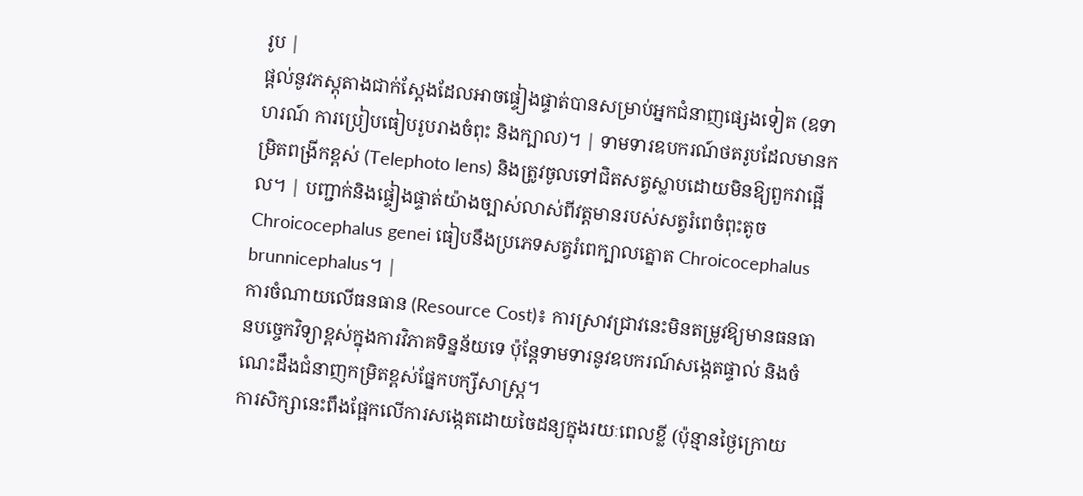រូប |
ផ្តល់នូវភស្តុតាងជាក់ស្តែងដែលអាចផ្ទៀងផ្ទាត់បានសម្រាប់អ្នកជំនាញផ្សេងទៀត (ឧទាហរណ៍ ការប្រៀបធៀបរូបរាងចំពុះ និងក្បាល)។ | ទាមទារឧបករណ៍ថតរូបដែលមានកម្រិតពង្រីកខ្ពស់ (Telephoto lens) និងត្រូវចូលទៅជិតសត្វស្លាបដោយមិនឱ្យពួកវាផ្អើល។ | បញ្ជាក់និងផ្ទៀងផ្ទាត់យ៉ាងច្បាស់លាស់ពីវត្តមានរបស់សត្វរំពេចំពុះតូច Chroicocephalus genei ធៀបនឹងប្រភេទសត្វរំពេក្បាលត្នោត Chroicocephalus brunnicephalus។ |
ការចំណាយលើធនធាន (Resource Cost)៖ ការស្រាវជ្រាវនេះមិនតម្រូវឱ្យមានធនធានបច្ចេកវិទ្យាខ្ពស់ក្នុងការវិភាគទិន្នន័យទេ ប៉ុន្តែទាមទារនូវឧបករណ៍សង្កេតផ្ទាល់ និងចំណេះដឹងជំនាញកម្រិតខ្ពស់ផ្នែកបក្សីសាស្ត្រ។
ការសិក្សានេះពឹងផ្អែកលើការសង្កេតដោយចៃដន្យក្នុងរយៈពេលខ្លី (ប៉ុន្មានថ្ងៃក្រោយ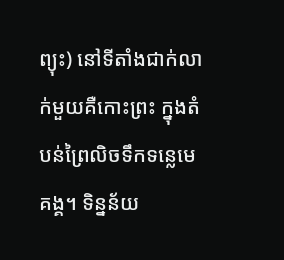ព្យុះ) នៅទីតាំងជាក់លាក់មួយគឺកោះព្រះ ក្នុងតំបន់ព្រៃលិចទឹកទន្លេមេគង្គ។ ទិន្នន័យ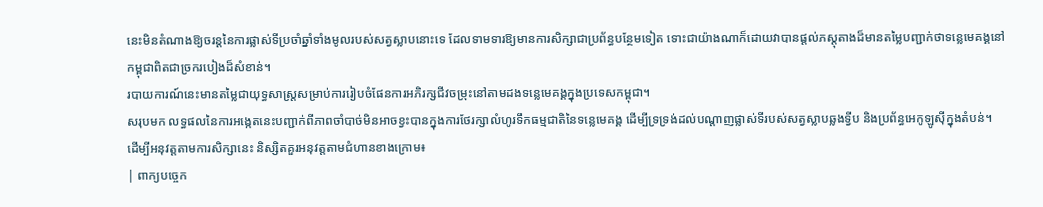នេះមិនតំណាងឱ្យចរន្តនៃការផ្លាស់ទីប្រចាំឆ្នាំទាំងមូលរបស់សត្វស្លាបនោះទេ ដែលទាមទារឱ្យមានការសិក្សាជាប្រព័ន្ធបន្ថែមទៀត ទោះជាយ៉ាងណាក៏ដោយវាបានផ្តល់ភស្តុតាងដ៏មានតម្លៃបញ្ជាក់ថាទន្លេមេគង្គនៅកម្ពុជាពិតជាច្រករបៀងដ៏សំខាន់។
របាយការណ៍នេះមានតម្លៃជាយុទ្ធសាស្ត្រសម្រាប់ការរៀបចំផែនការអភិរក្សជីវចម្រុះនៅតាមដងទន្លេមេគង្គក្នុងប្រទេសកម្ពុជា។
សរុបមក លទ្ធផលនៃការអង្កេតនេះបញ្ជាក់ពីភាពចាំបាច់មិនអាចខ្វះបានក្នុងការថែរក្សាលំហូរទឹកធម្មជាតិនៃទន្លេមេគង្គ ដើម្បីទ្រទ្រង់ដល់បណ្តាញផ្លាស់ទីរបស់សត្វស្លាបឆ្លងទ្វីប និងប្រព័ន្ធអេកូឡូស៊ីក្នុងតំបន់។
ដើម្បីអនុវត្តតាមការសិក្សានេះ និស្សិតគួរអនុវត្តតាមជំហានខាងក្រោម៖
| ពាក្យបច្ចេក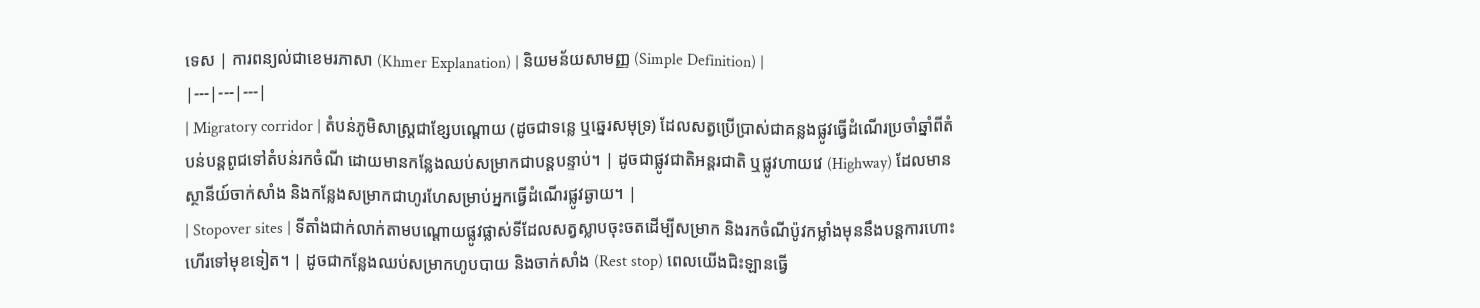ទេស | ការពន្យល់ជាខេមរភាសា (Khmer Explanation) | និយមន័យសាមញ្ញ (Simple Definition) |
|---|---|---|
| Migratory corridor | តំបន់ភូមិសាស្ត្រជាខ្សែបណ្តោយ (ដូចជាទន្លេ ឬឆ្នេរសមុទ្រ) ដែលសត្វប្រើប្រាស់ជាគន្លងផ្លូវធ្វើដំណើរប្រចាំឆ្នាំពីតំបន់បន្តពូជទៅតំបន់រកចំណី ដោយមានកន្លែងឈប់សម្រាកជាបន្តបន្ទាប់។ | ដូចជាផ្លូវជាតិអន្តរជាតិ ឬផ្លូវហាយវេ (Highway) ដែលមានស្ថានីយ៍ចាក់សាំង និងកន្លែងសម្រាកជាហូរហែសម្រាប់អ្នកធ្វើដំណើរផ្លូវឆ្ងាយ។ |
| Stopover sites | ទីតាំងជាក់លាក់តាមបណ្តោយផ្លូវផ្លាស់ទីដែលសត្វស្លាបចុះចតដើម្បីសម្រាក និងរកចំណីប៉ូវកម្លាំងមុននឹងបន្តការហោះហើរទៅមុខទៀត។ | ដូចជាកន្លែងឈប់សម្រាកហូបបាយ និងចាក់សាំង (Rest stop) ពេលយើងជិះឡានធ្វើ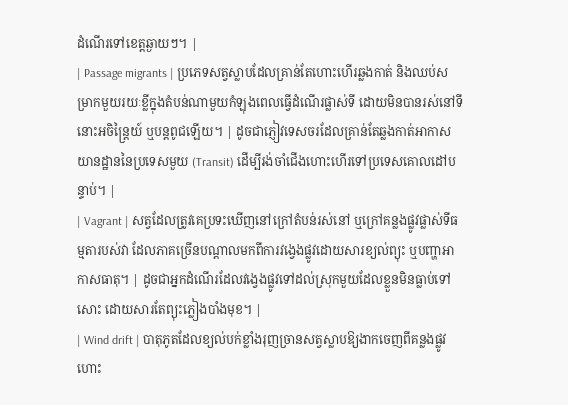ដំណើរទៅខេត្តឆ្ងាយៗ។ |
| Passage migrants | ប្រភេទសត្វស្លាបដែលគ្រាន់តែហោះហើរឆ្លងកាត់ និងឈប់សម្រាកមួយរយៈខ្លីក្នុងតំបន់ណាមួយកំឡុងពេលធ្វើដំណើរផ្លាស់ទី ដោយមិនបានរស់នៅទីនោះអចិន្ត្រៃយ៍ ឬបន្តពូជឡើយ។ | ដូចជាភ្ញៀវទេសចរដែលគ្រាន់តែឆ្លងកាត់អាកាសយានដ្ឋាននៃប្រទេសមួយ (Transit) ដើម្បីរង់ចាំជើងហោះហើរទៅប្រទេសគោលដៅបន្ទាប់។ |
| Vagrant | សត្វដែលត្រូវគេប្រទះឃើញនៅក្រៅតំបន់រស់នៅ ឬក្រៅគន្លងផ្លូវផ្លាស់ទីធម្មតារបស់វា ដែលភាគច្រើនបណ្តាលមកពីការវង្វេងផ្លូវដោយសារខ្យល់ព្យុះ ឬបញ្ហាអាកាសធាតុ។ | ដូចជាអ្នកដំណើរដែលវង្វេងផ្លូវទៅដល់ស្រុកមួយដែលខ្លួនមិនធ្លាប់ទៅសោះ ដោយសារតែព្យុះភ្លៀងបាំងមុខ។ |
| Wind drift | បាតុភូតដែលខ្យល់បក់ខ្លាំងរុញច្រានសត្វស្លាបឱ្យងាកចេញពីគន្លងផ្លូវហោះ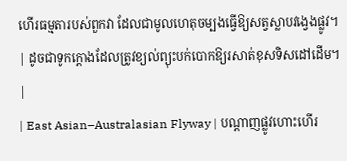ហើរធម្មតារបស់ពួកវា ដែលជាមូលហេតុចម្បងធ្វើឱ្យសត្វស្លាបវង្វេងផ្លូវ។ | ដូចជាទូកក្ដោងដែលត្រូវខ្យល់ព្យុះបក់បោកឱ្យរសាត់ខុសទិសដៅដើម។ |
| East Asian–Australasian Flyway | បណ្តាញផ្លូវហោះហើរ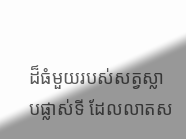ដ៏ធំមួយរបស់សត្វស្លាបផ្លាស់ទី ដែលលាតស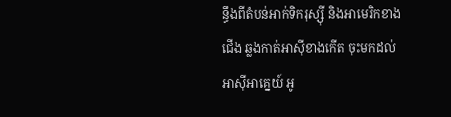ន្ធឹងពីតំបន់អាក់ទិករុស្ស៊ី និងអាមេរិកខាងជើង ឆ្លងកាត់អាស៊ីខាងកើត ចុះមកដល់អាស៊ីអាគ្នេយ៍ អូ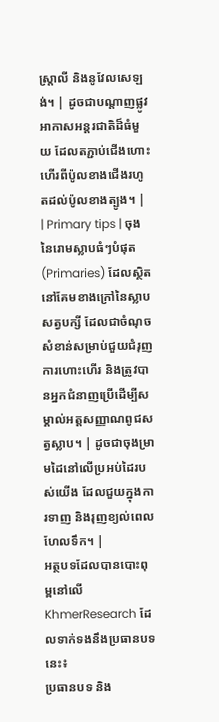ស្ត្រាលី និងនូវែលសេឡង់។ | ដូចជាបណ្តាញផ្លូវអាកាសអន្តរជាតិដ៏ធំមួយ ដែលតភ្ជាប់ជើងហោះហើរពីប៉ូលខាងជើងរហូតដល់ប៉ូលខាងត្បូង។ |
| Primary tips | ចុងនៃរោមស្លាបធំៗបំផុត (Primaries) ដែលស្ថិតនៅគែមខាងក្រៅនៃស្លាបសត្វបក្សី ដែលជាចំណុចសំខាន់សម្រាប់ជួយជំរុញការហោះហើរ និងត្រូវបានអ្នកជំនាញប្រើដើម្បីសម្គាល់អត្តសញ្ញាណពូជសត្វស្លាប។ | ដូចជាចុងម្រាមដៃនៅលើប្រអប់ដៃរបស់យើង ដែលជួយក្នុងការទាញ និងរុញខ្យល់ពេលហែលទឹក។ |
អត្ថបទដែលបានបោះពុម្ពនៅលើ KhmerResearch ដែលទាក់ទងនឹងប្រធានបទនេះ៖
ប្រធានបទ និង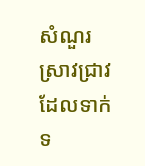សំណួរស្រាវជ្រាវដែលទាក់ទ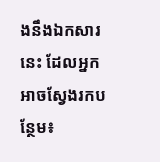ងនឹងឯកសារនេះ ដែលអ្នកអាចស្វែងរកបន្ថែម៖